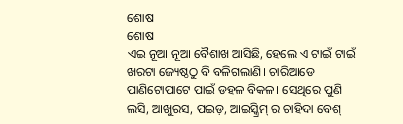ଶୋଷ
ଶୋଷ
ଏଇ ନୂଆ ନୂଆ ବୈଶାଖ ଆସିଛି, ହେଲେ ଏ ଟାଇଁ ଟାଇଁ ଖରଟା ଜ୍ୟେଷ୍ଠଠୁ ବି ବଳିଗଲାଣି। ଚାରିଆଡେ ପାଣିଟୋପାଟେ ପାଇଁ ଡହଳ ବିକଳ। ସେଥିରେ ପୁଣି ଲସି, ଆଖୁରସ, ପଇଡ଼, ଆଇସ୍କ୍ରିମ୍ ର ଚାହିଦା ବେଶ୍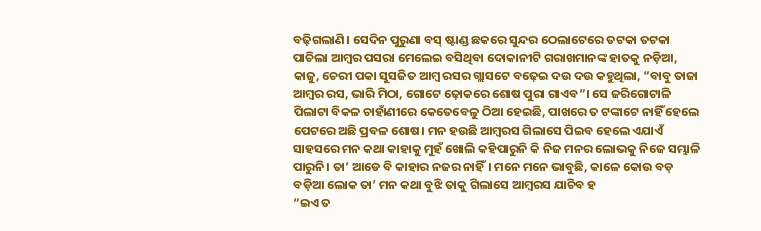ବଢ଼ିଗଲାଣି। ସେଦିନ ପୁରୁଣା ବସ୍ ଷ୍ଟାଣ୍ଡ ଛକରେ ସୁନ୍ଦର ଠେଲାଟେରେ ତଟକା ତଟକା ପାଚିଲା ଆମ୍ବର ପସରା ମେଲେଇ ବସିଥିବା ଦୋକାନୀଟି ଗରାଖମାନଙ୍କ ହାତକୁ ନଡ଼ିଆ, କାଜୁ, ଚେରୀ ପକା ସୁସଜିତ ଆମ୍ବ ରସର ଗ୍ଲାସଟେ ବଢ଼େଇ ଦଉ ଦଉ କହୁଥିଲା, “ବାବୁ ତାଜା ଆମ୍ବର ରସ, ଭାରି ମିଠା, ଗୋଟେ ଢ଼ୋକରେ ଶୋଷ ପୁରା ଗାଏବ”। ସେ ଜରିଗୋଟାଳି ପିଲାଟା ବିକଳ ଚାହାଁଣୀରେ କେତେବେଳୁ ଠିଆ ହେଇଛି, ପାଖରେ ତ ଟଙ୍କାଟେ ନାହିଁ ହେଲେ ପେଟରେ ଅଛି ପ୍ରବଳ ଶୋଷ। ମନ ହଉଛି ଆମ୍ବରସ ଗିଲାସେ ପିଇବ ହେଲେ ଏଯାଏଁ ସାହସରେ ମନ କଥା କାହାକୁ ମୁହଁ ଖୋଲି କହିପାରୁନି କି ନିଜ ମନର ଲୋଭକୁ ନିଜେ ସମ୍ଭାଳି ପାରୁନି। ତା’ ଆଡେ ବି କାହାର ନଜର ନାହିଁ। ମନେ ମନେ ଭାବୁଛି, କାଳେ କୋଉ ବଡ଼ ବଡ଼ିଆ ଲୋକ ତା’ ମନ କଥା ବୁଝି ତାକୁ ଗିଲାସେ ଆମ୍ବରସ ଯାଚିବ ହ
“ଇଏ ତ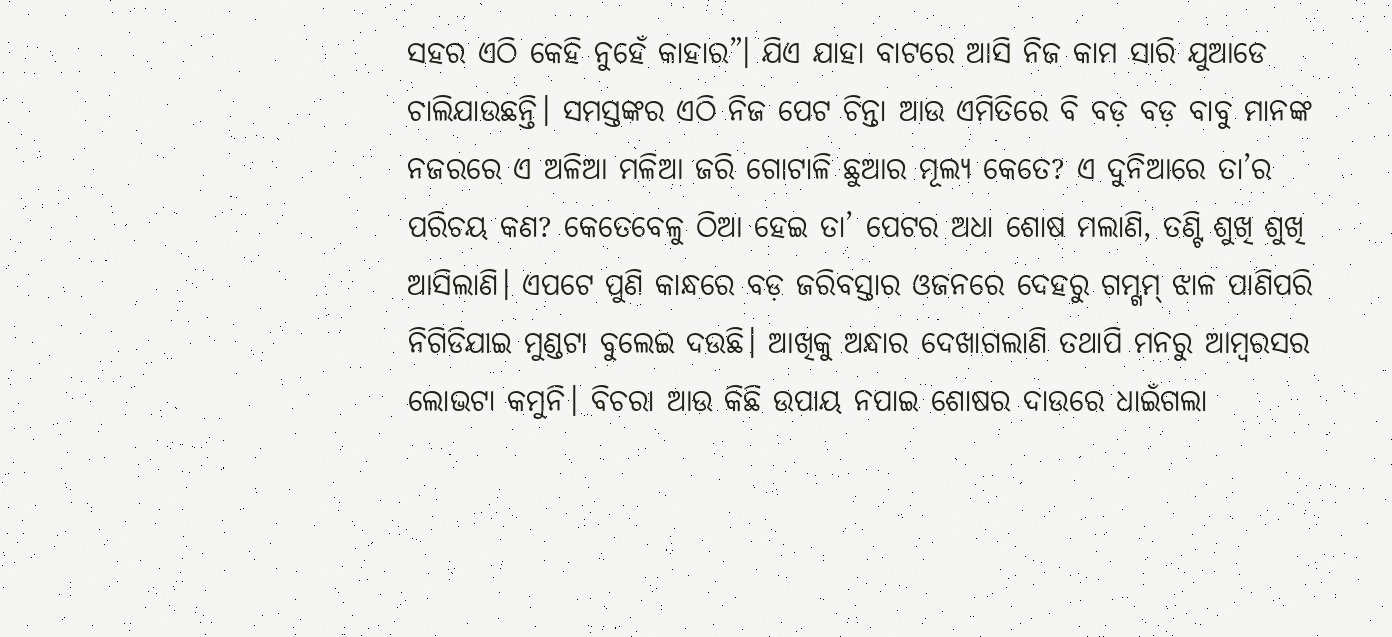ସହର ଏଠି କେହି ନୁହେଁ କାହାର”। ଯିଏ ଯାହା ବାଟରେ ଆସି ନିଜ କାମ ସାରି ଯୁଆଡେ ଚାଲିଯାଉଛନ୍ତି। ସମସ୍ତଙ୍କର ଏଠି ନିଜ ପେଟ ଚିନ୍ତା ଆଉ ଏମିତିରେ ବି ବଡ଼ ବଡ଼ ବାବୁ ମାନଙ୍କ ନଜରରେ ଏ ଅଳିଆ ମଳିଆ ଜରି ଗୋଟାଳି ଛୁଆର ମୂଲ୍ୟ କେତେ? ଏ ଦୁନିଆରେ ତା’ର ପରିଚୟ କଣ? କେତେବେଳୁ ଠିଆ ହେଇ ତା’ ପେଟର ଅଧା ଶୋଷ ମଲାଣି, ତଣ୍ଟି ଶୁଖି ଶୁଖି ଆସିଲାଣି। ଏପଟେ ପୁଣି କାନ୍ଧରେ ବଡ଼ ଜରିବସ୍ତାର ଓଜନରେ ଦେହରୁ ଗମ୍ଗମ୍ ଝାଳ ପାଣିପରି ନିଗିଡିଯାଇ ମୁଣ୍ଡଟା ବୁଲେଇ ଦଉଛି। ଆଖିକୁ ଅନ୍ଧାର ଦେଖାଗଲାଣି ତଥାପି ମନରୁ ଆମ୍ବରସର ଲୋଭଟା କମୁନି। ବିଚରା ଆଉ କିଛି ଉପାୟ ନପାଇ ଶୋଷର ଦାଉରେ ଧାଇଁଗଲା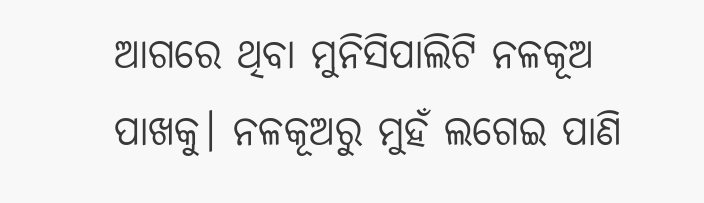ଆଗରେ ଥିବା ମୁନିସିପାଲିଟି ନଳକୂଅ ପାଖକୁ। ନଳକୂଅରୁ ମୁହଁ ଲଗେଇ ପାଣି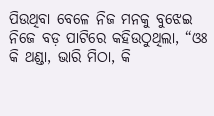ପିଉଥିବା ବେଳେ ନିଜ ମନକୁ ବୁଝେଇ ନିଜେ ବଡ଼ ପାଟିରେ କହିଉଠୁଥିଲା, “ଓଃ କି ଥଣ୍ଡା, ଭାରି ମିଠା, କି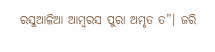ରସୁଆଳିଆ ଆମ୍ବରସ ପୁରା ଅମୃତ ତ”। ଜରି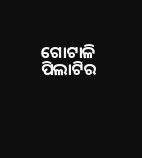ଗୋଟାଳି ପିଲାଟିର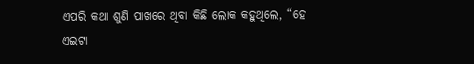ଏପରି କଥା ଶୁଣି ପାଖରେ ଥିବା କିଛି ଲୋକ କହୁଥିଲେ, “ହେ ଏଇଟା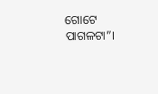ଗୋଟେ ପାଗଳଟା”।